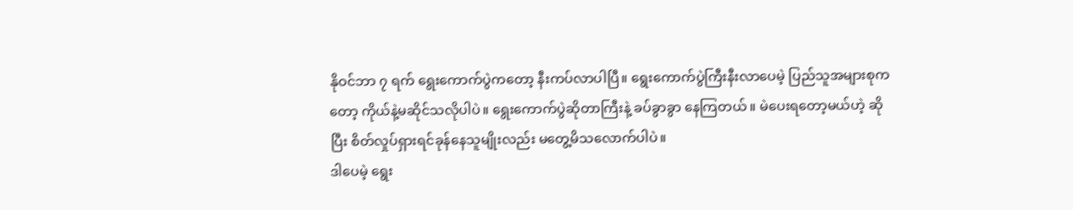နိုဝင်ဘာ ၇ ရက် ရွေးကောက်ပွဲကတော့ နီးကပ်လာပါပြီ။ ရွေးကောက်ပွဲကြီးနီးလာပေမဲ့ ပြည်သူအများစုကတော့ ကိုယ်နဲ့မဆိုင်သလိုပါပဲ။ ရွေးကောက်ပွဲဆိုတာကြီးနဲ့ ခပ်ခွာခွာ နေကြတယ်။ မဲပေးရတော့မယ်ဟဲ့ ဆိုပြီး စိတ်လှုပ်ရှားရင်ခုန်နေသူမျိုးလည်း မတွေ့မိသလောက်ပါပဲ။
ဒါပေမဲ့ ရွေး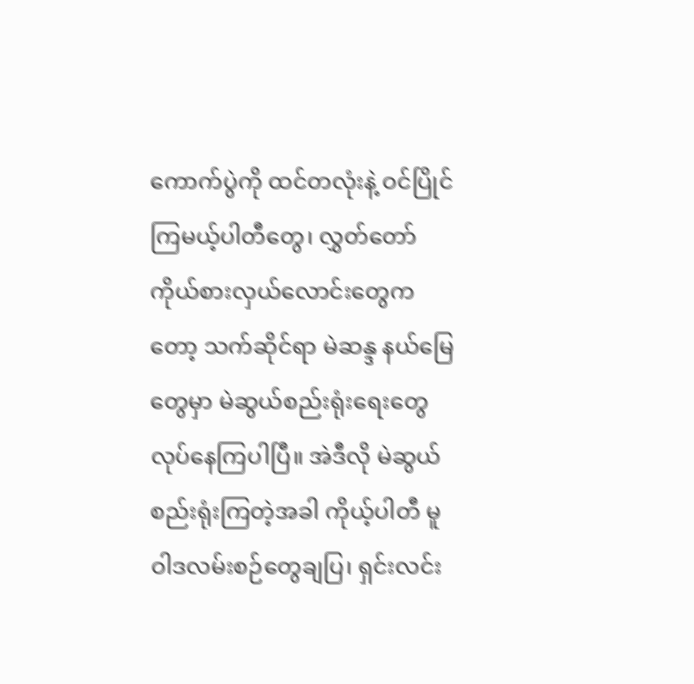ကောက်ပွဲကို ထင်တလုံးနဲ့ ဝင်ပြိုင်ကြမယ့်ပါတီတွေ၊ လွှတ်တော် ကိုယ်စားလှယ်လောင်းတွေကတော့ သက်ဆိုင်ရာ မဲဆန္ဒ နယ်မြေတွေမှာ မဲဆွယ်စည်းရုံးရေးတွေ လုပ်နေကြပါပြီ။ အဲဒီလို မဲဆွယ်စည်းရုံးကြတဲ့အခါ ကိုယ့်ပါတီ မူဝါဒလမ်းစဉ်တွေချပြ၊ ရှင်းလင်း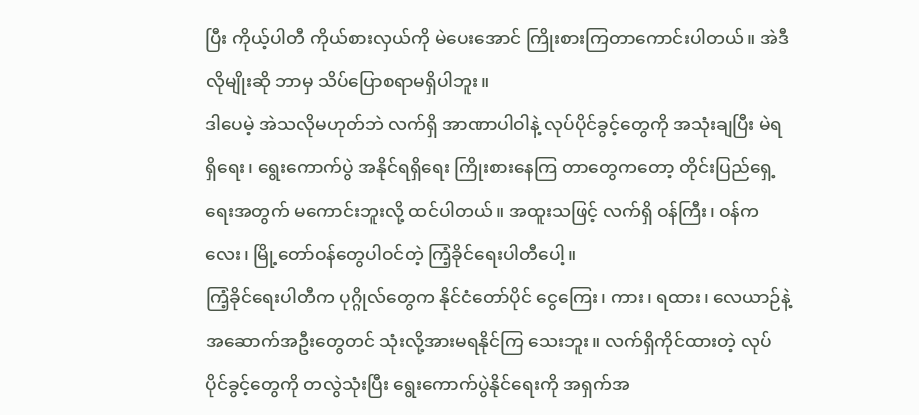ပြီး ကိုယ့်ပါတီ ကိုယ်စားလှယ်ကို မဲပေးအောင် ကြိုးစားကြတာကောင်းပါတယ်။ အဲဒီလိုမျိုးဆို ဘာမှ သိပ်ပြောစရာမရှိပါဘူး။
ဒါပေမဲ့ အဲသလိုမဟုတ်ဘဲ လက်ရှိ အာဏာပါဝါနဲ့ လုပ်ပိုင်ခွင့်တွေကို အသုံးချပြီး မဲရရှိရေး၊ ရွေးကောက်ပွဲ အနိုင်ရရှိရေး ကြိုးစားနေကြ တာတွေကတော့ တိုင်းပြည်ရှေ့ရေးအတွက် မကောင်းဘူးလို့ ထင်ပါတယ်။ အထူးသဖြင့် လက်ရှိ ဝန်ကြီး၊ ဝန်ကလေး၊ မြို့တော်ဝန်တွေပါဝင်တဲ့ ကြံ့ခိုင်ရေးပါတီပေါ့။
ကြံ့ခိုင်ရေးပါတီက ပုဂ္ဂိုလ်တွေက နိုင်ငံတော်ပိုင် ငွေကြေး၊ ကား၊ ရထား၊ လေယာဉ်နဲ့ အဆောက်အဦးတွေတင် သုံးလို့အားမရနိုင်ကြ သေးဘူး။ လက်ရှိကိုင်ထားတဲ့ လုပ်ပိုင်ခွင့်တွေကို တလွဲသုံးပြီး ရွေးကောက်ပွဲနိုင်ရေးကို အရှက်အ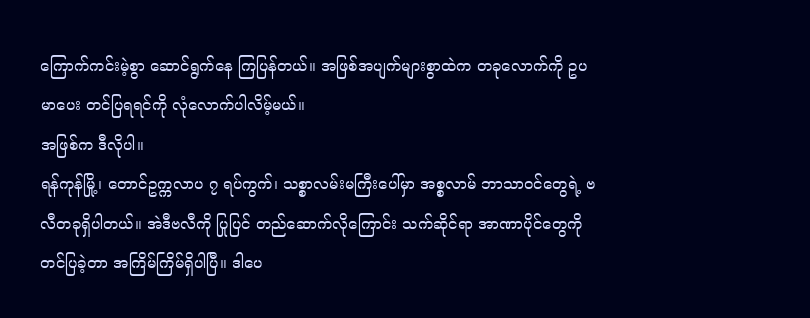ကြောက်ကင်းမဲ့စွာ ဆောင်ရွက်နေ ကြပြန်တယ်။ အဖြစ်အပျက်များစွာထဲက တခုလောက်ကို ဥပမာပေး တင်ပြရရင်ကို လုံလောက်ပါလိမ့်မယ်။
အဖြစ်က ဒီလိုပါ။
ရန်ကုန်မြို့၊ တောင်ဥက္ကလာပ ၇ ရပ်ကွက်၊ သစ္စာလမ်းမကြီးပေါ်မှာ အစ္စလာမ် ဘာသာဝင်တွေရဲ့ ဗလီတခုရှိပါတယ်။ အဲဒီဗလီကို ပြုပြင် တည်ဆောက်လိုကြောင်း သက်ဆိုင်ရာ အာဏာပိုင်တွေကို တင်ပြခဲ့တာ အကြိမ်ကြိမ်ရှိပါပြီ။ ဒါပေ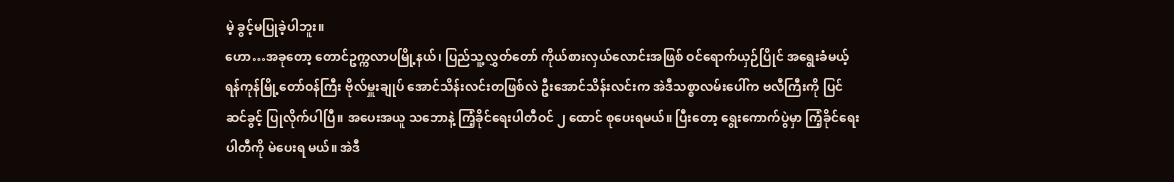မဲ့ ခွင့်မပြုခဲ့ပါဘူး။
ဟော…အခုတော့ တောင်ဥက္ကလာပမြို့နယ်၊ ပြည်သူ့လွှတ်တော် ကိုယ်စားလှယ်လောင်းအဖြစ် ဝင်ရောက်ယှဉ်ပြိုင် အရွေးခံမယ့် ရန်ကုန်မြို့တော်ဝန်ကြီး ဗိုလ်မှူးချုပ် အောင်သိန်းလင်းတဖြစ်လဲ ဦးအောင်သိန်းလင်းက အဲဒီသစ္စာလမ်းပေါ်က ဗလီကြီးကို ပြင်ဆင်ခွင့် ပြုလိုက်ပါပြီ။ အပေးအယူ သဘောနဲ့ ကြံ့ခိုင်ရေးပါတီဝင် ၂ ထောင် စုပေးရမယ်။ ပြီးတော့ ရွေးကောက်ပွဲမှာ ကြံ့ခိုင်ရေးပါတီကို မဲပေးရ မယ်။ အဲဒီ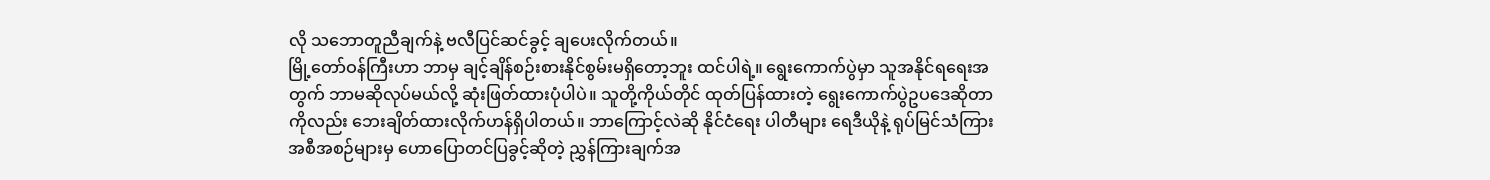လို သဘောတူညီချက်နဲ့ ဗလီပြင်ဆင်ခွင့် ချပေးလိုက်တယ်။
မြို့တော်ဝန်ကြီးဟာ ဘာမှ ချင့်ချိန်စဉ်းစားနိုင်စွမ်းမရှိတော့ဘူး ထင်ပါရဲ့။ ရွေးကောက်ပွဲမှာ သူအနိုင်ရရေးအတွက် ဘာမဆိုလုပ်မယ်လို့ ဆုံးဖြတ်ထားပုံပါပဲ။ သူတို့ကိုယ်တိုင် ထုတ်ပြန်ထားတဲ့ ရွေးကောက်ပွဲဥပဒေဆိုတာကိုလည်း ဘေးချိတ်ထားလိုက်ဟန်ရှိပါတယ်။ ဘာကြောင့်လဲဆို နိုင်ငံရေး ပါတီများ ရေဒီယိုနဲ့ ရုပ်မြင်သံကြား အစီအစဉ်များမှ ဟောပြောတင်ပြခွင့်ဆိုတဲ့ ညွှန်ကြားချက်အ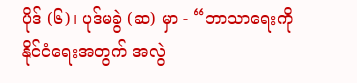ပိုဒ် (၆)၊ ပုဒ်မခွဲ (ဆ) မှာ - “ဘာသာရေးကို နိုင်ငံရေးအတွက် အလွဲ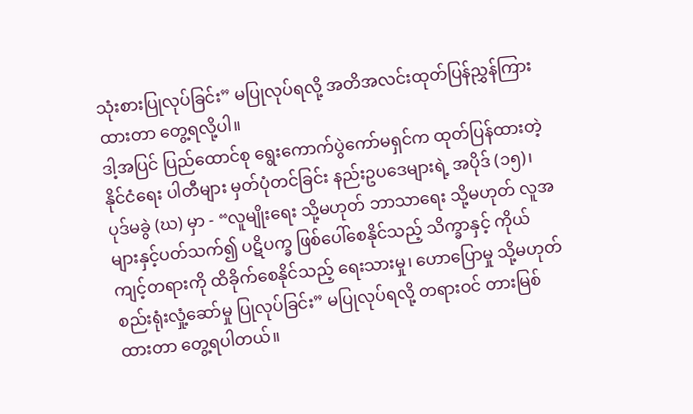သုံးစားပြုလုပ်ခြင်း” မပြုလုပ်ရလို့ အတိအလင်းထုတ်ပြန်ညွှန်ကြားထားတာ တွေ့ရလို့ပါ။
ဒါ့အပြင် ပြည်ထောင်စု ရွေးကောက်ပွဲကော်မရှင်က ထုတ်ပြန်ထားတဲ့ နိုင်ငံရေး ပါတီများ မှတ်ပုံတင်ခြင်း နည်းဥပဒေများရဲ့ အပိုဒ် (၁၅)၊ ပုဒ်မခွဲ (ဃ) မှာ - “လူမျိုးရေး သို့မဟုတ် ဘာသာရေး သို့မဟုတ် လူအများနှင့်ပတ်သက်၍ ပဋိပက္ခ ဖြစ်ပေါ်စေနိုင်သည့် သိက္ခာနှင့် ကိုယ်ကျင့်တရားကို ထိခိုက်စေနိုင်သည့် ရေးသားမှု၊ ဟောပြောမှု သို့မဟုတ် စည်းရုံးလှုံ့ဆော်မှု ပြုလုပ်ခြင်း” မပြုလုပ်ရလို့ တရားဝင် တားမြစ်ထားတာ တွေ့ရပါတယ်။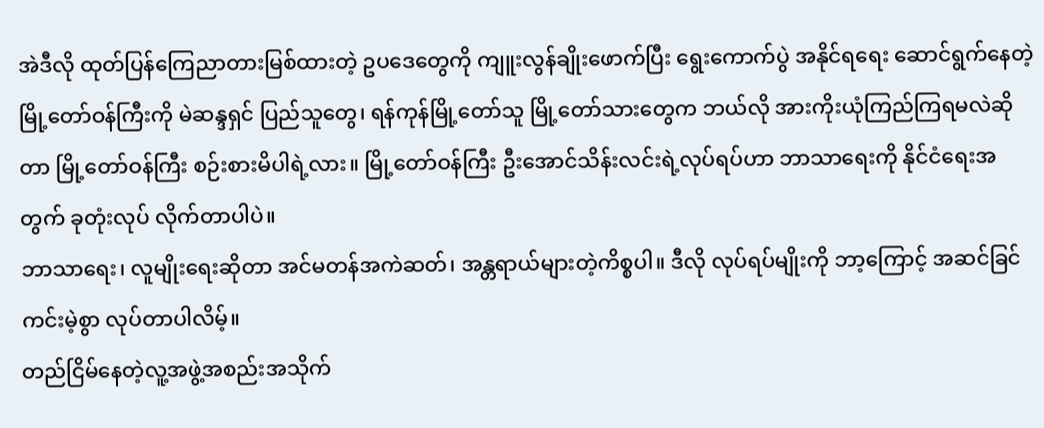အဲဒီလို ထုတ်ပြန်ကြေညာတားမြစ်ထားတဲ့ ဥပဒေတွေကို ကျူးလွန်ချိုးဖောက်ပြီး ရွေးကောက်ပွဲ အနိုင်ရရေး ဆောင်ရွက်နေတဲ့ မြို့တော်ဝန်ကြီးကို မဲဆန္ဒရှင် ပြည်သူတွေ၊ ရန်ကုန်မြို့တော်သူ မြို့တော်သားတွေက ဘယ်လို အားကိုးယုံကြည်ကြရမလဲဆိုတာ မြို့တော်ဝန်ကြီး စဉ်းစားမိပါရဲ့လား။ မြို့တော်ဝန်ကြီး ဦးအောင်သိန်းလင်းရဲ့လုပ်ရပ်ဟာ ဘာသာရေးကို နိုင်ငံရေးအတွက် ခုတုံးလုပ် လိုက်တာပါပဲ။
ဘာသာရေး၊ လူမျိုးရေးဆိုတာ အင်မတန်အကဲဆတ်၊ အန္တရာယ်များတဲ့ကိစ္စပါ။ ဒီလို လုပ်ရပ်မျိုးကို ဘာ့ကြောင့် အဆင်ခြင်ကင်းမဲ့စွာ လုပ်တာပါလိမ့်။
တည်ငြိမ်နေတဲ့လူ့အဖွဲ့အစည်းအသိုက်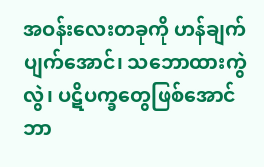အဝန်းလေးတခုကို ဟန်ချက်ပျက်အောင်၊ သဘောထားကွဲလွဲ၊ ပဋိပက္ခတွေဖြစ်အောင် ဘာ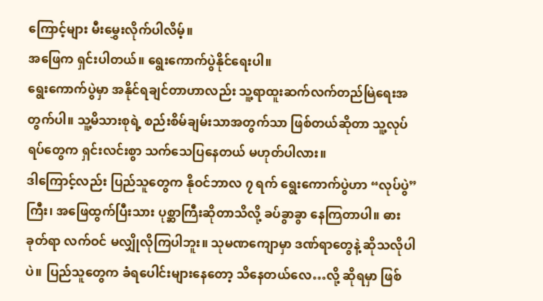ကြောင့်များ မီးမွှေးလိုက်ပါလိမ့်။
အဖြေက ရှင်းပါတယ်။ ရွေးကောက်ပွဲနိုင်ရေးပါ။
ရွေးကောက်ပွဲမှာ အနိုင်ရချင်တာဟာလည်း သူ့ရာထူးဆက်လက်တည်မြဲရေးအတွက်ပါ။ သူ့မိသားစုရဲ့ စည်းစိမ်ချမ်းသာအတွက်သာ ဖြစ်တယ်ဆိုတာ သူ့လုပ်ရပ်တွေက ရှင်းလင်းစွာ သက်သေပြနေတယ် မဟုတ်ပါလား။
ဒါကြောင့်လည်း ပြည်သူတွေက နိုဝင်ဘာလ ၇ ရက် ရွေးကောက်ပွဲဟာ “လုပ်ပွဲ” ကြီး၊ အဖြေထွက်ပြီးသား ပုစ္ဆာကြီးဆိုတာသိလို့ ခပ်ခွာခွာ နေကြတာပါ။ ဓားခုတ်ရာ လက်ဝင် မလျှိုလိုကြပါဘူး။ သုမဏကျောမှာ ဒဏ်ရာတွေနဲ့ ဆိုသလိုပါပဲ။ ပြည်သူတွေက ခံရပေါင်းများနေတော့ သိနေတယ်လေ…လို့ ဆိုရမှာ ဖြစ်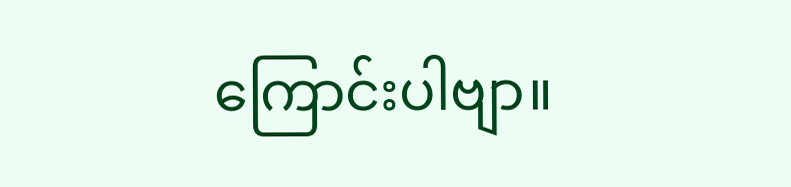ကြောင်းပါဗျာ။